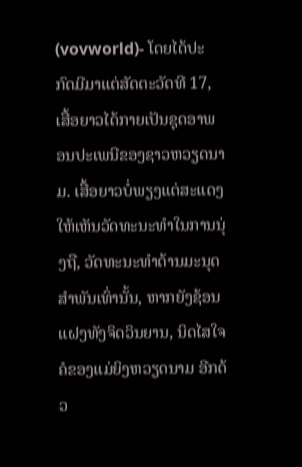(vovworld)- ໂດຍໄດ້ປະກົດມີມາແຕ່ສັດຕະວັດທີ 17, ເສື້ອຍາວໄດ້ກາຍເປັນຊຸດອາພອນປະເພນີຂອງຊາວຫວຽດນາມ. ເສື້ອຍາວບໍ່ພຽງແຕ່ສະແດງໃຫ້ເຫັນວັດທະນະທຳໃນການນຸ່ງຖື, ວັດທະນະທຳດ້ານມະນຸດສຳພັນເທົ່ານັ້ນ, ຫາກຍັງຊ້ອນແຝງທັງຈິດວິນຍານ, ນິດໄສໃຈຄໍຂອງແມ່ຍິງຫວຽດນາມ ອີກດ້ວ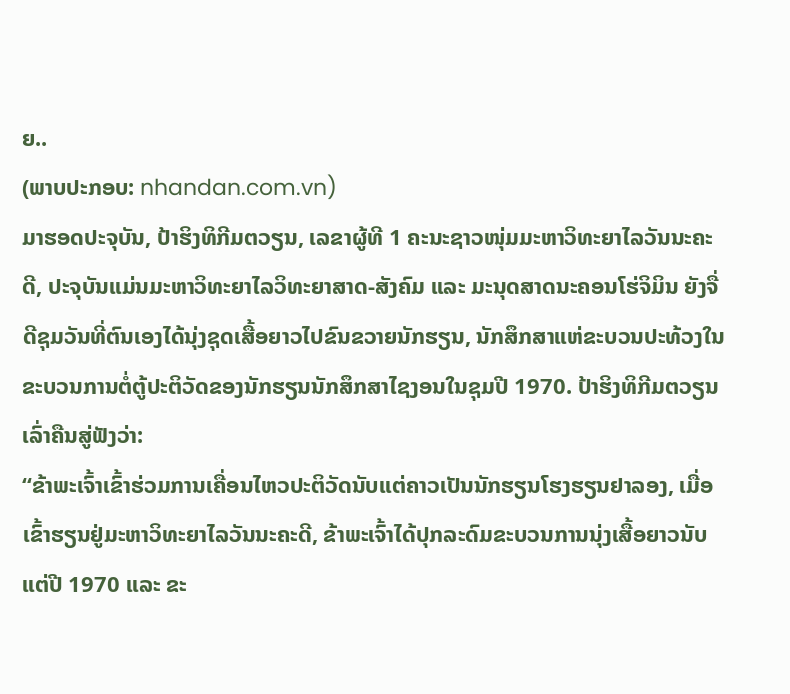ຍ..
(ພາບປະກອບ: nhandan.com.vn)
ມາຮອດປະຈຸບັນ, ປ້າຮິງທິກີມຕວຽນ, ເລຂາຜູ້ທີ 1 ຄະນະຊາວໜຸ່ມມະຫາວິທະຍາໄລວັນນະຄະດີ, ປະຈຸບັນແມ່ນມະຫາວິທະຍາໄລວິທະຍາສາດ-ສັງຄົມ ແລະ ມະນຸດສາດນະຄອນໂຮ່ຈິມິນ ຍັງຈື່ດີຊຸມວັນທີ່ຕົນເອງໄດ້ນຸ່ງຊຸດເສື້ອຍາວໄປຂົນຂວາຍນັກຮຽນ, ນັກສຶກສາແຫ່ຂະບວນປະທ້ວງໃນຂະບວນການຕໍ່ຕູ້ປະຕິວັດຂອງນັກຮຽນນັກສຶກສາໄຊງອນໃນຊຸມປີ 1970. ປ້າຮິງທິກີມຕວຽນ ເລົ່າຄືນສູ່ຟັງວ່າ:
“ຂ້າພະເຈົ້າເຂົ້າຮ່ວມການເຄື່ອນໄຫວປະຕິວັດນັບແຕ່ຄາວເປັນນັກຮຽນໂຮງຮຽນຢາລອງ, ເມື່ອເຂົ້າຮຽນຢູ່ມະຫາວິທະຍາໄລວັນນະຄະດີ, ຂ້າພະເຈົ້າໄດ້ປຸກລະດົມຂະບວນການນຸ່ງເສື້ອຍາວນັບແຕ່ປີ 1970 ແລະ ຂະ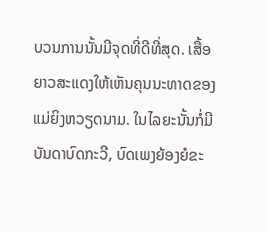ບວນການນັ້ນມີຈຸດທີ່ດີທີ່ສຸດ. ເສື້ອຍາວສະແດງໃຫ້ເຫັນຄຸນນະທາດຂອງແມ່ຍິງຫວຽດນາມ. ໃນໄລຍະນັ້ນກໍ່ມີບັນດາບົດກະວີ, ບົດເພງຍ້ອງຍໍຂະ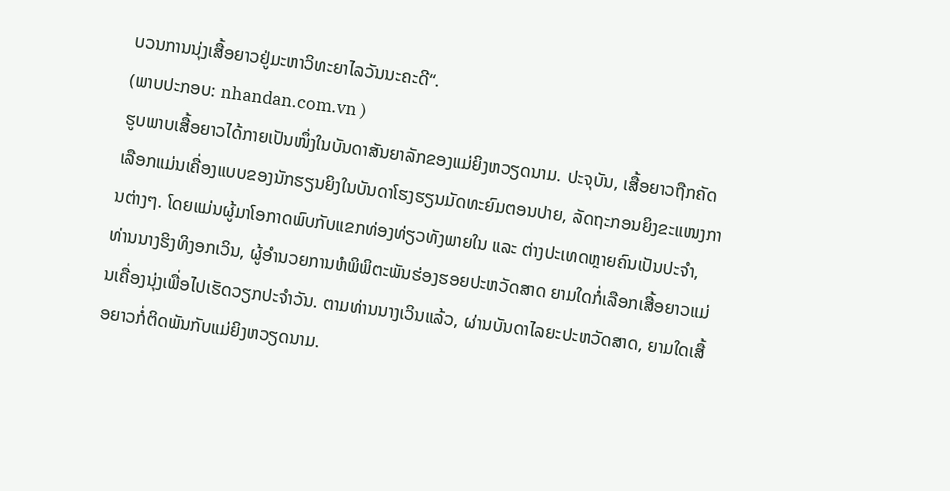ບວນການນຸ່ງເສື້ອຍາວຢູ່ມະຫາວິທະຍາໄລວັນນະຄະດີ“.
(ພາບປະກອບ: nhandan.com.vn )
ຮູບພາບເສື້ອຍາວໄດ້ກາຍເປັນໜຶ່ງໃນບັນດາສັນຍາລັກຂອງແມ່ຍິງຫວຽດນາມ. ປະຈຸບັນ, ເສື້ອຍາວຖືກຄັດເລືອກແມ່ນເຄື່ອງແບບຂອງນັກຮຽນຍິງໃນບັນດາໂຮງຮຽນມັດທະຍົມຕອນປາຍ, ລັດຖະກອນຍິງຂະແໜງການຕ່າງໆ. ໂດຍແມ່ນຜູ້ມາໂອກາດພົບກັບແຂກທ່ອງທ່ຽວທັງພາຍໃນ ແລະ ຕ່າງປະເທດຫຼາຍຄົນເປັນປະຈຳ, ທ່ານນາງຮິງທິງອກເວິນ, ຜູ້ອຳນວຍການຫໍພິພິຕະພັນຮ່ອງຮອຍປະຫວັດສາດ ຍາມໃດກໍ່ເລືອກເສື້ອຍາວແມ່ນເຄື່ອງນຸ່ງເພື່ອໄປເຮັດວຽກປະຈຳວັນ. ຕາມທ່ານນາງເວິນແລ້ວ, ຜ່ານບັນດາໄລຍະປະຫວັດສາດ, ຍາມໃດເສື້ອຍາວກໍ່ຕິດພັນກັບແມ່ຍິງຫວຽດນາມ.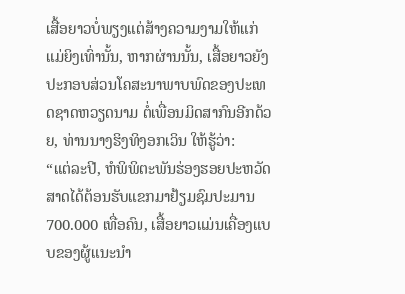ເສື້ອຍາວບໍ່ພຽງແຕ່ສ້າງຄວາມງາມໃຫ້ແກ່ແມ່ຍິງເທົ່ານັ້ນ, ຫາກຜ່ານນັ້ນ, ເສື້ອຍາວຍັງປະກອບສ່ວນໂຄສະນາພາບພົດຂອງປະເທດຊາດຫວຽດນາມ ຕໍ່ເພື່ອນມິດສາກົນອີກດ້ວຍ, ທ່ານນາງຮິງທິງອກເວິນ ໃຫ້ຮູ້ວ່າ:
“ແຕ່ລະປີ, ຫໍພິພິຕະພັນຮ່ອງຮອຍປະຫວັດສາດໄດ້ຕ້ອນຮັບແຂກມາຢ້ຽມຊົມປະມານ 700.000 ເທື່ອຄົນ, ເສື້ອຍາວແມ່ນເຄື່ອງແບບຂອງຜູ້ແນະນຳ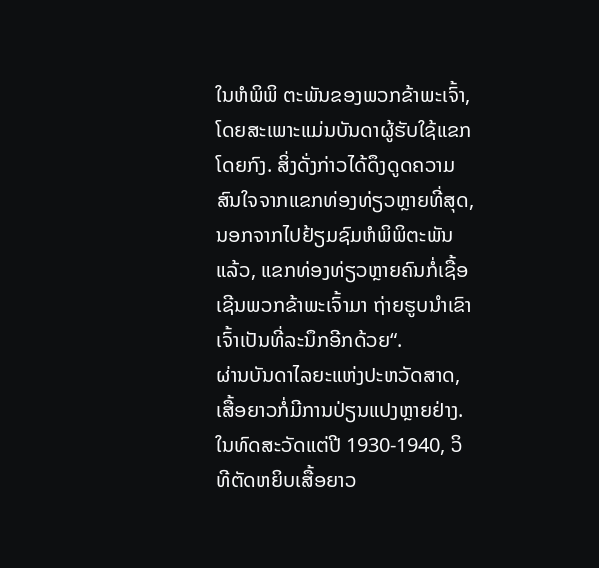ໃນຫໍພິພິ ຕະພັນຂອງພວກຂ້າພະເຈົ້າ, ໂດຍສະເພາະແມ່ນບັນດາຜູ້ຮັບໃຊ້ແຂກໂດຍກົງ. ສິ່ງດັ່ງກ່າວໄດ້ດຶງດູດຄວາມສົນໃຈຈາກແຂກທ່ອງທ່ຽວຫຼາຍທີ່ສຸດ, ນອກຈາກໄປຢ້ຽມຊົມຫໍພິພິຕະພັນແລ້ວ, ແຂກທ່ອງທ່ຽວຫຼາຍຄົນກໍ່ເຊື້ອເຊີນພວກຂ້າພະເຈົ້າມາ ຖ່າຍຮູບນຳເຂົາເຈົ້າເປັນທີ່ລະນຶກອີກດ້ວຍ“.
ຜ່ານບັນດາໄລຍະແຫ່ງປະຫວັດສາດ, ເສື້ອຍາວກໍ່ມີການປ່ຽນແປງຫຼາຍຢ່າງ. ໃນທົດສະວັດແຕ່ປີ 1930-1940, ວິທີຕັດຫຍິບເສື້ອຍາວ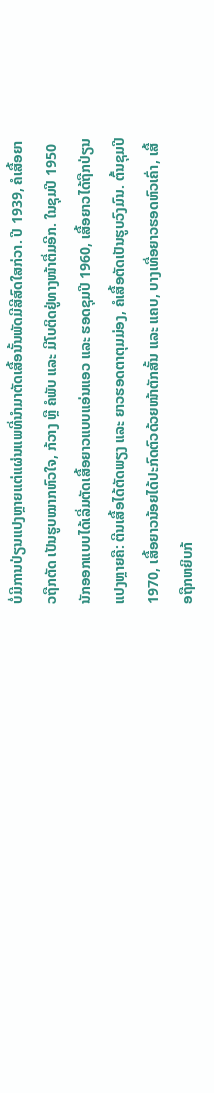ບໍ່ມີການປ່ຽນແປງຫຼາຍແຕ່ແຜ່ນແພທີ່ນຳມາຕັດເສື້ອນັ້ນພັດມີສີສົດໃສກ່ວາ. ປີ 1939, ຄໍເສື້ອຍາວຖືກຕັດ ເປັນຮູບໝາກຫົວໃຈ, ກ້ວາງ ຫຼື ຄໍພັບ ແລະ ມີໂບຕິດຢູ່ທາງໜ້າຕື່ມອີກ. ໃນຊຸມປີ 1950 ນັກອອກແບບໄດ້ເລີ່ມຕັດເສື້ອຍາວແບບແອ່ນແອວ ແລະ ຮອດຊຸມປີ 1960, ເສື້ອຍາວໄດ້ຖືກປ່ຽນແປງຫຼາຍຄື: ຕີນເສື້ອໄດ້ຕັດພຽງ ແລະ ຍາວຮອດຕາຕຸມມ່ອງ, ຄໍເສື້ອຕັດເປັນຮູບວົງມົນ. ຕົ້ນຊຸມປີ 1970, ເສື້ອຍາວນ້ອຍໄດ້ປະກົດຕົວດ້ວຍໜ້າຕັກສັ້ນ ແລະ ແຄບ, ບາງເທື່ອຍາວຮອດຫົວເຄົ່າ, ເສື້ອຖືກຫຍິບກ້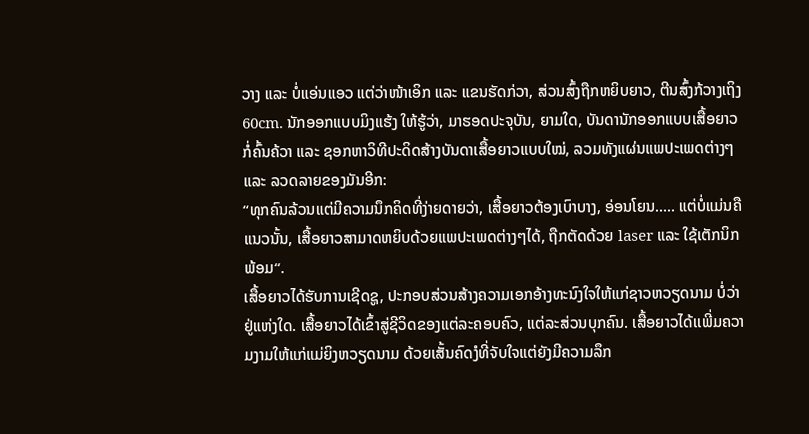ວາງ ແລະ ບໍ່ແອ່ນແອວ ແຕ່ວ່າໜ້າເອິກ ແລະ ແຂນຮັດກ່ວາ, ສ່ວນສົ້ງຖືກຫຍິບຍາວ, ຕີນສົ້ງກ້ວາງເຖິງ 60cm. ນັກອອກແບບມິງແຮ້ງ ໃຫ້ຮູ້ວ່າ, ມາຮອດປະຈຸບັນ, ຍາມໃດ, ບັນດານັກອອກແບບເສື້ອຍາວກໍ່ຄົ້ນຄ້ວາ ແລະ ຊອກຫາວິທີປະດິດສ້າງບັນດາເສື້ອຍາວແບບໃໝ່, ລວມທັງແຜ່ນແພປະເພດຕ່າງໆ ແລະ ລວດລາຍຂອງມັນອີກ:
“ທຸກຄົນລ້ວນແຕ່ມີຄວາມນຶກຄິດທີ່ງ່າຍດາຍວ່າ, ເສື້ອຍາວຕ້ອງເບົາບາງ, ອ່ອນໂຍນ….. ແຕ່ບໍ່ແມ່ນຄືແນວນັ້ນ, ເສື້ອຍາວສາມາດຫຍິບດ້ວຍແພປະເພດຕ່າງໆໄດ້, ຖືກຕັດດ້ວຍ laser ແລະ ໃຊ້ເຕັກນິກພ້ອມ“.
ເສື້ອຍາວໄດ້ຮັບການເຊີດຊູ, ປະກອບສ່ວນສ້າງຄວາມເອກອ້າງທະນົງໃຈໃຫ້ແກ່ຊາວຫວຽດນາມ ບໍ່ວ່າຢູ່ແຫ່ງໃດ. ເສື້ອຍາວໄດ້ເຂົ້າສູ່ຊີວິດຂອງແຕ່ລະຄອບຄົວ, ແຕ່ລະສ່ວນບຸກຄົນ. ເສື້ອຍາວໄດ້ເເພີ່ມຄວາມງາມໃຫ້ແກ່ແມ່ຍິງຫວຽດນາມ ດ້ວຍເສັ້ນຄົດງໍທີ່ຈັບໃຈແຕ່ຍັງມີຄວາມລຶກ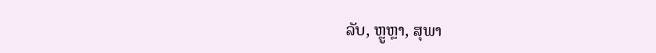ລັບ, ຫຼູຫຼາ, ສຸພາ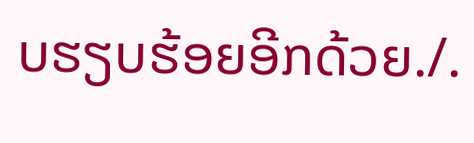ບຮຽບຮ້ອຍອີກດ້ວຍ./.